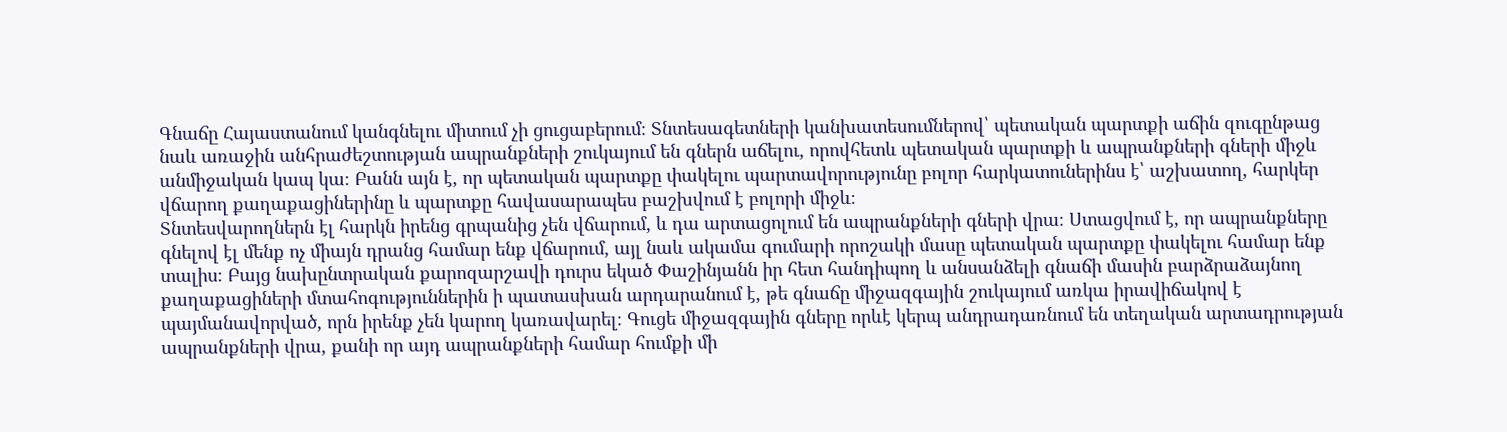Գնաճը Հայաստանում կանգնելու միտում չի ցուցաբերում։ Տնտեսագետների կանխատեսումներով՝ պետական պարտքի աճին զուգընթաց նաև առաջին անհրաժեշտության ապրանքների շուկայում են գներն աճելու, որովհետև պետական պարտքի և ապրանքների գների միջև անմիջական կապ կա։ Բանն այն է, որ պետական պարտքը փակելու պարտավորությունը բոլոր հարկատուներինս է՝ աշխատող, հարկեր վճարող քաղաքացիներինը և պարտքը հավասարապես բաշխվում է բոլորի միջև։
Տնտեսվարողներն էլ հարկն իրենց գրպանից չեն վճարում, և դա արտացոլում են ապրանքների գների վրա։ Ստացվում է, որ ապրանքները գնելով էլ մենք ոչ միայն դրանց համար ենք վճարում, այլ նաև ակամա գումարի որոշակի մասը պետական պարտքը փակելու համար ենք տալիս։ Բայց նախընտրական քարոզարշավի դուրս եկած Փաշինյանն իր հետ հանդիպող և անսանձելի գնաճի մասին բարձրաձայնող քաղաքացիների մտահոգություններին ի պատասխան արդարանում է, թե գնաճը միջազգային շուկայում առկա իրավիճակով է պայմանավորված, որն իրենք չեն կարող կառավարել։ Գուցե միջազգային գները որևէ կերպ անդրադառնում են տեղական արտադրության ապրանքների վրա, քանի որ այդ ապրանքների համար հումքի մի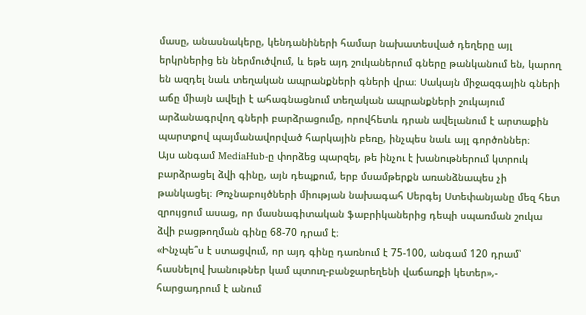մասը, անասնակերը, կենդանիների համար նախատեսված դեղերը այլ երկրներից են ներմուծվում, և եթե այդ շուկաներում գները թանկանում են, կարող են ազդել նաև տեղական ապրանքների գների վրա։ Սակայն միջազգային գների աճը միայն ավելի է ահագնացնում տեղական ապրանքների շուկայում արձանագրվող գների բարձրացումը, որովհետև դրան ավելանում է արտաքին պարտքով պայմանավորված հարկային բեռը, ինչպես նաև այլ գործոններ։
Այս անգամ MediaHub-ը փորձեց պարզել, թե ինչու է խանութներում կտրուկ բարձրացել ձվի գինը, այն դեպքում, երբ մսամթերքն առանձնապես չի թանկացել։ Թռչնաբույծների միության նախագահ Սերգեյ Ստեփանյանը մեզ հետ զրույցում ասաց, որ մասնագիտական ֆաբրիկաներից դեպի սպառման շուկա ձվի բացթողման գինը 68-70 դրամ է։
«Ինչպե՞ս է ստացվում, որ այդ գինը դառնում է 75-100, անգամ 120 դրամ՝ հասնելով խանութներ կամ պտուղ-բանջարեղենի վաճառքի կետեր»,- հարցադրում է անում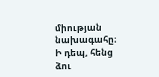միության նախագահը։
Ի դեպ, հենց ձու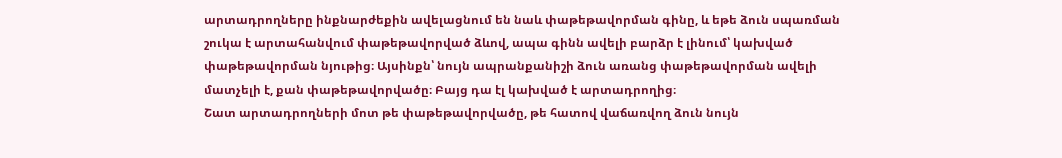արտադրողները ինքնարժեքին ավելացնում են նաև փաթեթավորման գինը, և եթե ձուն սպառման շուկա է արտահանվում փաթեթավորված ձևով, ապա գինն ավելի բարձր է լինում՝ կախված փաթեթավորման նյութից։ Այսինքն՝ նույն ապրանքանիշի ձուն առանց փաթեթավորման ավելի մատչելի է, քան փաթեթավորվածը։ Բայց դա էլ կախված է արտադրողից։
Շատ արտադրողների մոտ թե փաթեթավորվածը, թե հատով վաճառվող ձուն նույն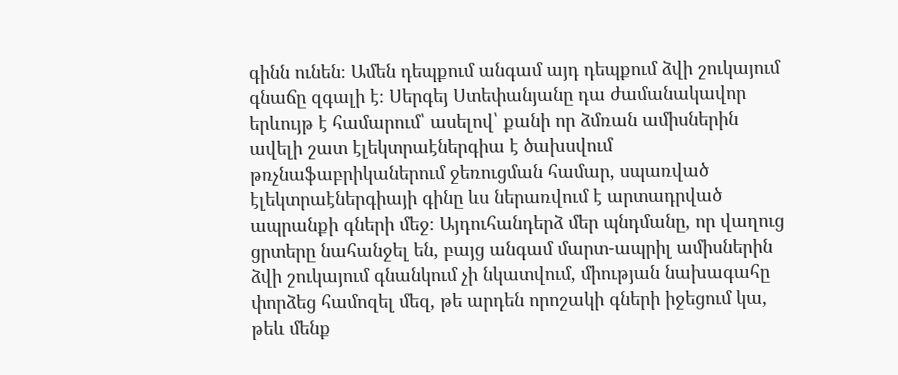գինն ունեն։ Ամեն դեպքում անգամ այդ դեպքում ձվի շուկայում գնաճը զգալի է։ Սերգեյ Ստեփանյանը դա ժամանակավոր երևույթ է համարում՝ ասելով՝ քանի որ ձմռան ամիսներին ավելի շատ էլեկտրաէներգիա է ծախսվում թռչնաֆաբրիկաներում ջեռուցման համար, սպառված էլեկտրաէներգիայի գինը ևս ներառվում է արտադրված ապրանքի գների մեջ։ Այդուհանդերձ մեր պնդմանը, որ վաղուց ցրտերը նահանջել են, բայց անգամ մարտ-ապրիլ ամիսներին ձվի շուկայում գնանկում չի նկատվում, միության նախագահը փորձեց համոզել մեզ, թե արդեն որոշակի գների իջեցում կա, թեև մենք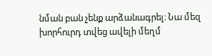նման բան չենք արձանագրել։ Նա մեզ խորհուրդ տվեց ավելի մեղմ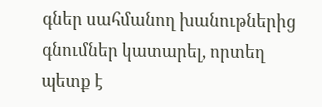գներ սահմանող խանութներից գնումներ կատարել, որտեղ պետք է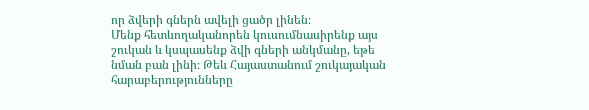որ ձվերի գներն ավելի ցածր լինեն։
Մենք հետևողականորեն կուսումնասիրենք այս շուկան և կսպասենք ձվի գների անկմանը, եթե նման բան լինի։ Թեև Հայաստանում շուկայական հարաբերությունները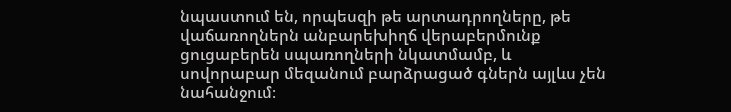նպաստում են, որպեսզի թե արտադրողները, թե վաճառողներն անբարեխիղճ վերաբերմունք ցուցաբերեն սպառողների նկատմամբ, և սովորաբար մեզանում բարձրացած գներն այլևս չեն նահանջում։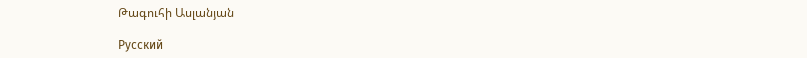Թագուհի Ասլանյան

Русский